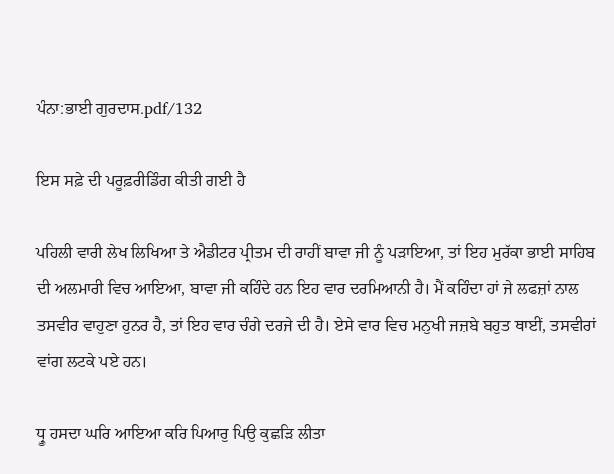ਪੰਨਾ:ਭਾਈ ਗੁਰਦਾਸ.pdf/132

ਇਸ ਸਫ਼ੇ ਦੀ ਪਰੂਫ਼ਰੀਡਿੰਗ ਕੀਤੀ ਗਈ ਹੈ

ਪਹਿਲੀ ਵਾਰੀ ਲੇਖ ਲਿਖਿਆ ਤੇ ਐਡੀਟਰ ਪ੍ਰੀਤਮ ਦੀ ਰਾਹੀਂ ਬਾਵਾ ਜੀ ਨੂੰ ਪੜਾਇਆ, ਤਾਂ ਇਹ ਮੁਰੱਕਾ ਭਾਈ ਸਾਹਿਬ ਦੀ ਅਲਮਾਰੀ ਵਿਚ ਆਇਆ, ਬਾਵਾ ਜੀ ਕਹਿੰਦੇ ਹਨ ਇਹ ਵਾਰ ਦਰਮਿਆਨੀ ਹੈ। ਮੈਂ ਕਹਿੰਦਾ ਹਾਂ ਜੇ ਲਫਜ਼ਾਂ ਨਾਲ ਤਸਵੀਰ ਵਾਹੁਣਾ ਹੁਨਰ ਹੈ, ਤਾਂ ਇਹ ਵਾਰ ਚੰਗੇ ਦਰਜੇ ਦੀ ਹੈ। ਏਸੇ ਵਾਰ ਵਿਚ ਮਨੁਖੀ ਜਜ਼ਬੇ ਬਹੁਤ ਥਾਈਂ, ਤਸਵੀਰਾਂ ਵਾਂਗ ਲਟਕੇ ਪਏ ਹਨ।

ਧ੍ਰੂ ਹਸਦਾ ਘਰਿ ਆਇਆ ਕਰਿ ਪਿਆਰੁ ਪਿਉ ਕੁਛੜਿ ਲੀਤਾ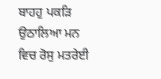ਬਾਹਹੁ ਪਕੜਿ ਉਠਾਲਿਆ ਮਨ ਵਿਚ ਰੋਸੁ ਮਤਰੇਈ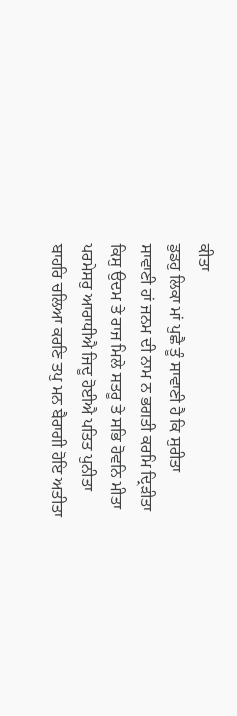ਕੀਤਾ
ਡੁਡਹੁ ਲਿਕਾ ਮਾਂ ਪੁਛੈ ਤੂੰ ਸਾਵਾਣੀ ਹੈ ਕਿ ਸੁਰੀਤਾ
ਸਾਵਾਣੀ ਹਾਂ ਜਨਮ ਦੀ ਨਾਮ ਨ ਭਗਤੀ ਕਰਮਿ ਦ੍ਰਿੜੀਤਾ
ਕਿਸੁ ਉਦਮ ਤੇ ਰਾਜ ਮਿਲੇ ਸਤਰੂ ਤੇ ਸਭਿ ਹੋਵਨਿ ਮੀਤਾ
ਪਰਮੇਸਰੁ ਆਰਾਧੀਐ ਜਿਦੂ ਹੋਈਐ ਪਤਿਤ ਪੁਨੀਤਾ
ਬਾਹਰਿ ਚਲਿਆ ਕਰਣਿ ਤਪੁ ਮਨ ਬੈਰਾਗੀ ਹੋਇ ਅਤੀਤਾ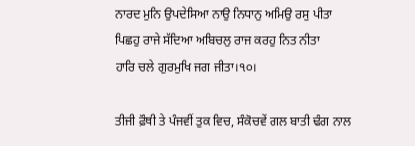ਨਾਰਦ ਮੁਨਿ ਉਪਦੇਸਿਆ ਨਾਉ ਨਿਧਾਨੁ ਅਮਿਉ ਰਸੁ ਪੀਤਾ
ਪਿਛਹੁ ਰਾਜੇ ਸੱਦਿਆ ਅਬਿਚਲੁ ਰਾਜ ਕਰਹੁ ਨਿਤ ਨੀਤਾ
ਹਾਰਿ ਚਲੇ ਗੁਰਮੁਖਿ ਜਗ ਜੀਤਾ।੧੦।

ਤੀਜੀ ਫ਼ੌਥੀ ਤੇ ਪੰਜਵੀਂ ਤੁਕ ਵਿਚ, ਸੰਕੋਚਵੇਂ ਗਲ ਬਾਤੀ ਢੰਗ ਨਾਲ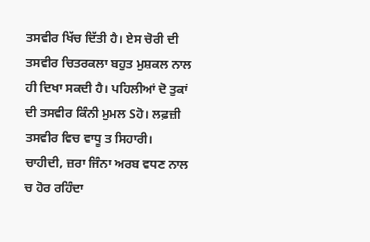ਤਸਵੀਰ ਖਿੱਚ ਦਿੱਤੀ ਹੈ। ਏਸ ਚੋਰੀ ਦੀ ਤਸਵੀਰ ਚਿਤਰਕਲਾ ਬਹੁਤ ਮੁਸ਼ਕਲ ਨਾਲ ਹੀ ਦਿਖਾ ਸਕਦੀ ਹੈ। ਪਹਿਲੀਆਂ ਦੋ ਤੁਕਾਂ ਦੀ ਤਸਵੀਰ ਕਿੰਨੀ ਮੁਮਲ Sਹੋ। ਲਫ਼ਜ਼ੀ ਤਸਵੀਰ ਵਿਚ ਵਾਧੂ ਤ ਸਿਹਾਰੀ। ਚਾਹੀਦੀ, ਜ਼ਰਾ ਜਿੰਨਾ ਅਰਬ ਵਧਣ ਨਾਲ ਚ ਹੋਰ ਰਹਿੰਦਾ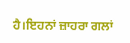ਹੈ।ਇਹਨਾਂ ਜ਼ਾਹਰਾ ਗਲਾਂ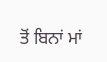ਤੋਂ ਬਿਨਾਂ ਮਾਂ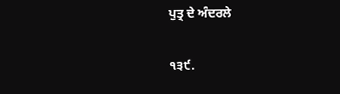ਪੁਤ੍ਰ ਦੇ ਅੰਦਰਲੇ

੧੩੯.